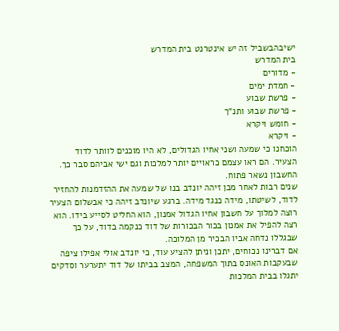ישיבהבשביל זה יש אינטרנט בית המדרש
בית המדרש
- מדורים
- חמדת ימים
- פרשת שבוע
- פרשת שבוע ותנ"ך
- חומש ויקרא
- ויקרא
הוכחנו כי שמעה ושני אחיו הגדולים, לא היו מוכנים לוותר לדוד הצעיר. הם ראו עצמם כראויים יותר למלכות וגם ישי אביהם סבר כך.
החשבון נשאר פתוח.
שנים רבות לאחר מכן זיהה יונדב בנו של שמעה את ההזדמנות להחזיר לדוד, לשיטתו, מידה כנגד מידה. ברגע שיונדב זיהה כי אבשלום הצעיר רוצה למלוך על חשבון אחיו הגדול אמנון, הוא החליט לסייע בידו. הוא רצה להפיל את אמנון בכור הבכורות של דוד כנקמה בדוד, על כך שבגללו נדחה אביו הבכיר מן המלוכה.
אם דברינו נכוחים, יתכן וניתן להציע עוד, כי יונדב אולי אפילו ציפה שבעקבות האונס בתוך המשפחה, המצב בביתו של דוד יתערער וסדקים יתגלו בבית המלכות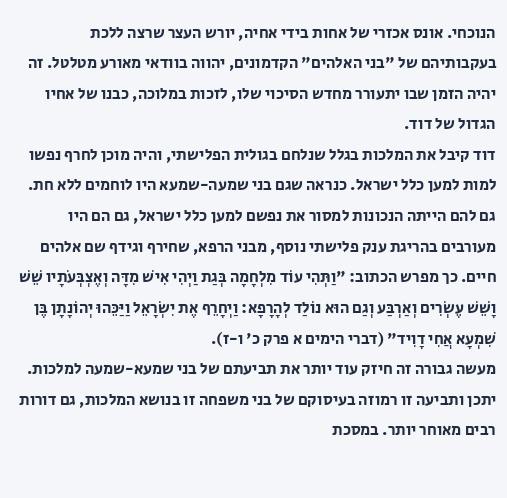הנוכחי. אונס אכזרי של אחות בידי אחיה, יורש העצר שרצה ללכת בעקבותיהם של "בני האלהים" הקדמונים, יהווה בוודאי מאורע מטלטל. זה יהיה הזמן שבו יתעורר מחדש הסיכוי שלו, לזכות במלוכה, כבנו של אחיו הגדול של דוד.
דוד קיבל את המלכות בגלל שנלחם בגולית הפלישתי, והיה מוכן לחרף נפשו למות למען כלל ישראל. כנראה שגם בני שמעה-שמעא היו לוחמים ללא חת. גם להם הייתה הנכונות למסור את נפשם למען כלל ישראל, גם הם היו מעורבים בהריגת ענק פלישתי נוסף, מבני הרפא, שחירף וגידף שם אלהים חיים. כך מפרש הכתוב: "וַתְּהִי עוֹד מִלְחָמָה בְּגַת וַיְהִי אִישׁ מִדָּה וְאֶצְבְּעֹתָיו שֵׁשׁ וָשֵׁשׁ עֶשְׂרִים וְאַרְבַּע וְגַם הוּא נוֹלַד לְהָרָפָא: וַיְחָרֵף אֶת יִשְׂרָאֵל וַיַּכֵּהוּ יְהוֹנָתָן בֶּן שִׁמְעָא אֲחִי דָוִיד" (דברי הימים א פרק כ' ו-ז).
מעשה גבורה זה חיזק עוד יותר את תביעתם של בני שמעא-שמעה למלכות.
יתכן ותביעה זו רמוזה בעיסוקם של בני משפחה זו בנושא המלכות, גם דורות רבים מאוחר יותר. במסכת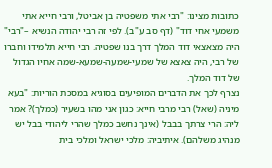כתובות מצינו: "רבי אתי משפטיה בן אביטל, ורבי חייא אתי משמעי אחי דוד" (דף סב ע"ב). לפי זה רבי יהודה הנשיא –"רבי" היה מצאצאי דוד המלך דרך בנו שפטיה. רבי חייא תלמידו וחברו של רבי, היה צאצא של שמעי-שמעה-שמעא-שמה אחיו הגדול של דוד המלך.
נצרף לכך את הדברים המופיעים בסוגיא במסכת הוריות: "בעא מיניה (שאל) רבי מרבי חייא: כגון אני מהו בשעיר (כמלך)? אמר ליה: הרי צרתך בבבל (אינך נחשב כמלך שהרי ליהודי בבל יש מנהיג משלהם). איתיביה: מלכי ישראל ומלכי בית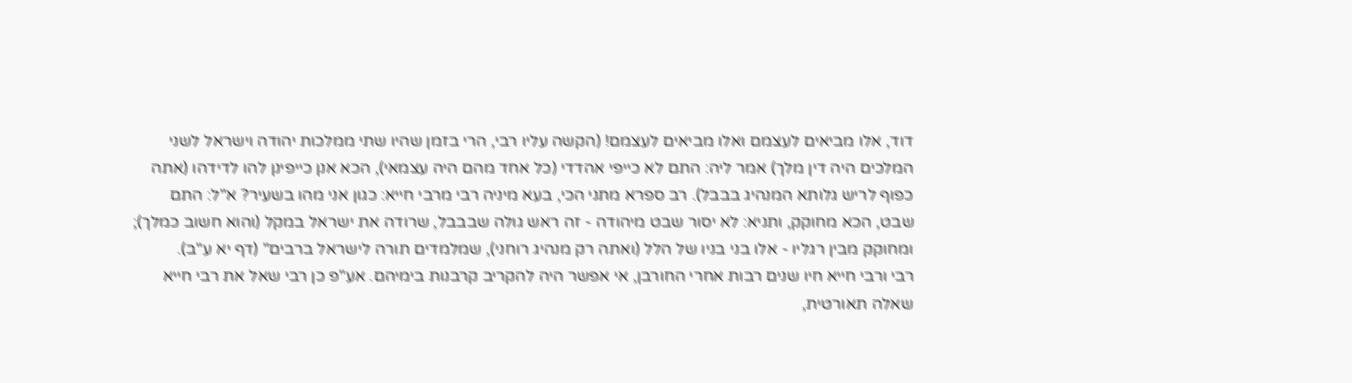דוד, אלו מביאים לעצמם ואלו מביאים לעצמם! (הקשה עליו רבי, הרי בזמן שהיו שתי ממלכות יהודה וישראל לשני המלכים היה דין מלך) אמר ליה: התם לא כייפי אהדדי (כל אחד מהם היה עצמאי), הכא אנן כייפינן להו לדידהו (אתה כפוף לריש גלותא המנהיג בבבל). רב ספרא מתני הכי, בעא מיניה רבי מרבי חייא: כגון אני מהו בשעיר? א"ל: התם שבט, הכא מחוקק, ותניא: לא יסור שבט מיהודה - זה ראש גולה שבבבל, שרודה את ישראל במקל (והוא חשוב כמלך); ומחוקק מבין רגליו - אלו בני בניו של הלל (ואתה רק מנהיג רוחני), שמלמדים תורה לישראל ברבים" (דף יא ע"ב).
רבי ורבי חייא חיו שנים רבות אחרי החורבן, אי אפשר היה להקריב קרבנות בימיהם. אע"פ כן רבי שאל את רבי חייא שאלה תאורטית,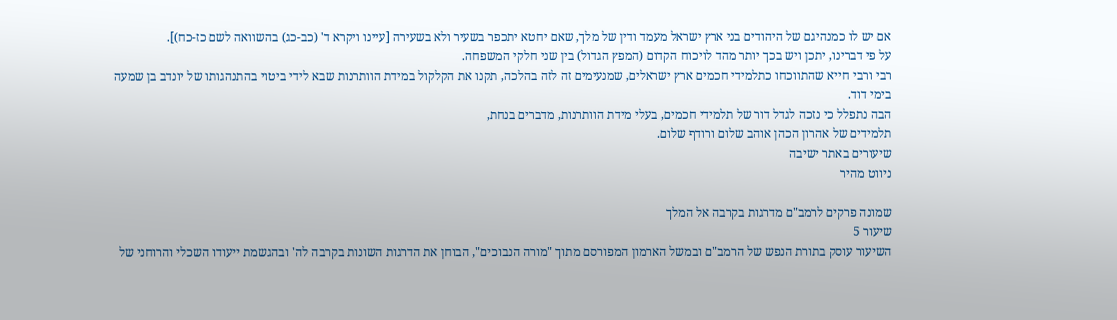אם יש לו כמנהיגם של היהודים בני ארץ ישראל מעמד ודין של מלך, שאם יחטא יתכפר בשעיר ולא בשעירה [עיינו ויקרא ד' (כב-כג) בהשוואה לשם כז-כח)].
על פי דברינו, יתכן ויש בכך יותר מהד לויכוח הקדום (המפץ הגדול) בין שני חלקי המשפחה.
רבי ורבי חייא שהתווכחו כתלמידי חכמים ארץ ישראלים, שמנעימים זה לזה בהלכה, תקנו את הקלקול במידת הוותרנות שבא לידי ביטוי בהתנהגותו של יונדב בן שמעה בימי דוד.
הבה נתפלל כי נזכה לגדל דור של תלמידי חכמים, בעלי מידת הוותרנות, מדברים בנחת,
תלמידים של אהרון הכהן אוהב שלום ורודף שלום.
שיעורים באתר ישיבה
ניווט מהיר

שמונה פרקים לרמב"ם מדרגות בקרבה אל המלך
שיעור 5
השיעור עוסק בתורת הנפש של הרמב"ם ובמשל הארמון המפורסם מתוך "מורה הנבוכים", הבוחן את הדרגות השונות בקרבה לה' ובהגשמת ייעודו השכלי והרוחני של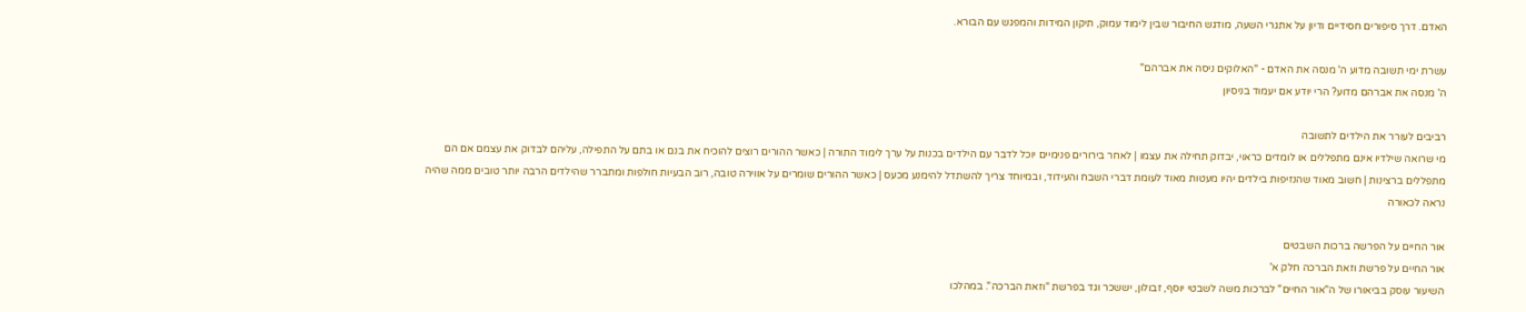האדם. דרך סיפורים חסידיים ודיון על אתגרי השעה, מודגש החיבור שבין לימוד עמוק, תיקון המידות והמפגש עם הבורא.

עשרת ימי תשובה מדוע ה' מנסה את האדם - "האלוקים ניסה את אברהם"
ה' מנסה את אברהם מדוע? הרי יודע אם יעמוד בניסיון

רביבים לעורר את הילדים לתשובה
מי שרואה שילדיו אינם מתפללים או לומדים כראוי, יבדוק תחילה את עצמו | לאחר בירורים פנימיים יוכל לדבר עם הילדים בכנות על ערך לימוד התורה | כאשר ההורים רוצים להוכיח את בנם או בתם על התפילה, עליהם לבדוק את עצמם אם הם מתפללים ברצינות | חשוב מאוד שהנזיפות בילדים יהיו מעטות מאוד לעומת דברי השבח והעידוד, ובמיוחד צריך להשתדל להימנע מכעס | כאשר ההורים שומרים על אווירה טובה, רוב הבעיות חולפות ומתברר שהילדים הרבה יותר טובים ממה שהיה נראה לכאורה

אור החיים על הפרשה ברכות השבטים
אור החיים על פרשת וזאת הברכה חלק א'
השיעור עוסק בביאורו של ה"אור החיים" לברכות משה לשבטי יוסף, זבולון, יששכר וגד בפרשת "וזאת הברכה". במהלכו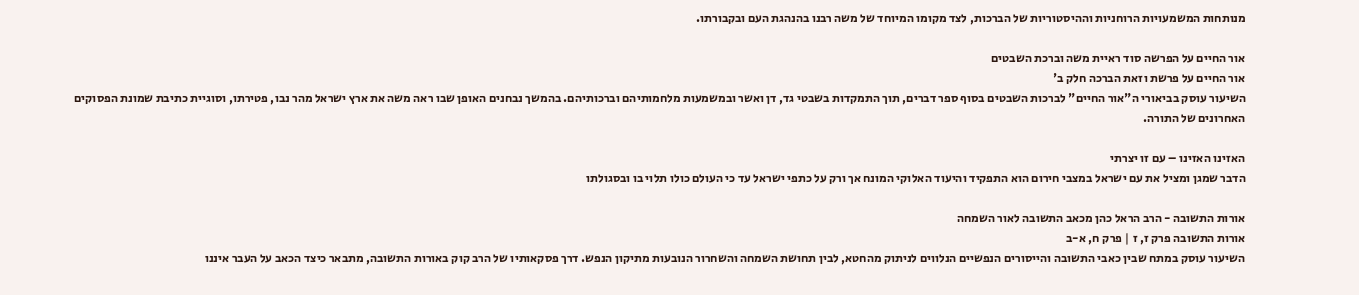מנותחות המשמעויות הרוחניות וההיסטוריות של הברכות, לצד מקומו המיוחד של משה רבנו בהנהגת העם ובקבורתו.

אור החיים על הפרשה סוד ראיית משה וברכת השבטים
אור החיים על פרשת וזאת הברכה חלק ב'
השיעור עוסק בביאורי ה"אור החיים" לברכות השבטים בסוף ספר דברים, תוך התמקדות בשבטי גד, דן ואשר ובמשמעות מלחמותיהם וברכותיהם. בהמשך נבחנים האופן שבו ראה משה את ארץ ישראל מהר נבו, פטירתו, וסוגיית כתיבת שמונת הפסוקים האחרונים של התורה.

האזינו האזינו – עם זו יצרתי
הדבר שמגן ומציל את עם ישראל במצבי חירום הוא התפקיד והיעוד האלוקי המונח אך ורק על כתפי ישראל עד כי העולם כולו תלוי בו ובסגולתו

אורות התשובה - הרב הראל כהן מכאב התשובה לאור השמחה
אורות התשובה פרק ז, ז | פרק ח, א-ב
השיעור עוסק במתח שבין כאבי התשובה והייסורים הנפשיים הנלווים לניתוק מהחטא, לבין תחושת השמחה והשחרור הנובעות מתיקון הנפש. דרך פסקאותיו של הרב קוק באורות התשובה, מתבאר כיצד הכאב על העבר איננו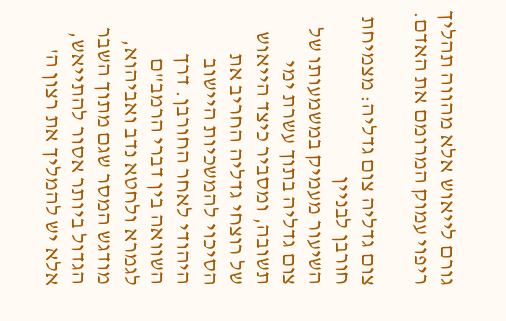גורם לייאוש אלא מהווה תהליך ריפוי עמוק המרומם את האדם.

צום גדליה צום גדליה: מצמיחת חורבן לבניין
השיעור מעמיק במשמעותו של צום גדליה בתוך עשרת ימי תשובה, ומסביר כיצד הייאוש של רוצחי גדליה החריב את הסיכוי להמשכיות היישוב היהודי לאחר החורבן. דרך השוואה בין דברי הרמב"ם לגמרא ולחטא נדב ואביהוא, מודגש המסר שגם מתוך השבר הגדול ביותר אסור להתייאש, אלא יש להמליך את רצון ה'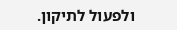ולפעול לתיקון.